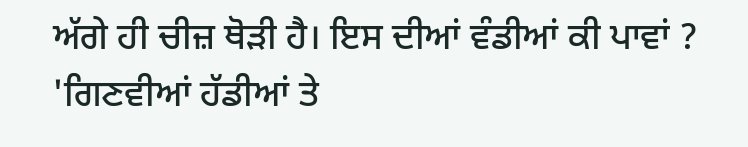ਅੱਗੇ ਹੀ ਚੀਜ਼ ਥੋੜੀ ਹੈ। ਇਸ ਦੀਆਂ ਵੰਡੀਆਂ ਕੀ ਪਾਵਾਂ ? 'ਗਿਣਵੀਆਂ ਹੱਡੀਆਂ ਤੇ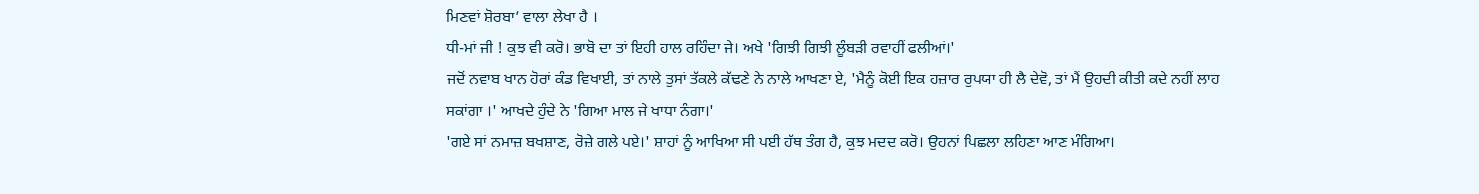ਮਿਣਵਾਂ ਸ਼ੋਰਬਾ’ ਵਾਲਾ ਲੇਖਾ ਹੈ ।
ਧੀ-ਮਾਂ ਜੀ ! ਕੁਝ ਵੀ ਕਰੋ। ਭਾਬੋ ਦਾ ਤਾਂ ਇਹੀ ਹਾਲ ਰਹਿੰਦਾ ਜੇ। ਅਖੇ 'ਗਿਝੀ ਗਿਝੀ ਲੂੰਬੜੀ ਰਵਾਹੀਂ ਫਲੀਆਂ।'
ਜਦੋਂ ਨਵਾਬ ਖਾਨ ਹੋਰਾਂ ਕੰਡ ਵਿਖਾਈ, ਤਾਂ ਨਾਲੇ ਤੁਸਾਂ ਤੱਕਲੇ ਕੱਢਣੇ ਨੇ ਨਾਲੇ ਆਖਣਾ ਏ, 'ਮੈਨੂੰ ਕੋਈ ਇਕ ਹਜ਼ਾਰ ਰੁਪਯਾ ਹੀ ਲੈ ਦੇਵੋ, ਤਾਂ ਮੈਂ ਉਹਦੀ ਕੀਤੀ ਕਦੇ ਨਹੀਂ ਲਾਹ ਸਕਾਂਗਾ ।' ਆਖਦੇ ਹੁੰਦੇ ਨੇ 'ਗਿਆ ਮਾਲ ਜੇ ਖਾਧਾ ਨੰਗਾ।'
'ਗਏ ਸਾਂ ਨਮਾਜ਼ ਬਖਸ਼ਾਣ, ਰੋਜ਼ੇ ਗਲੇ ਪਏ।' ਸ਼ਾਹਾਂ ਨੂੰ ਆਖਿਆ ਸੀ ਪਈ ਹੱਥ ਤੰਗ ਹੈ, ਕੁਝ ਮਦਦ ਕਰੋ। ਉਹਨਾਂ ਪਿਛਲਾ ਲਹਿਣਾ ਆਣ ਮੰਗਿਆ।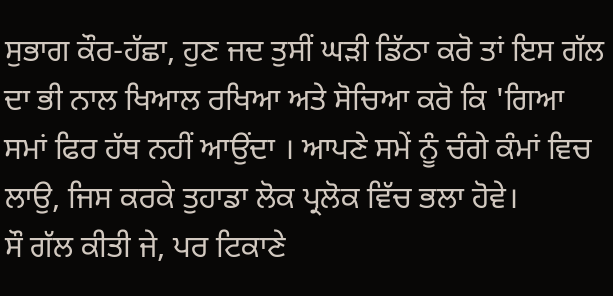ਸੁਭਾਗ ਕੌਰ-ਹੱਛਾ, ਹੁਣ ਜਦ ਤੁਸੀਂ ਘੜੀ ਡਿੱਠਾ ਕਰੋ ਤਾਂ ਇਸ ਗੱਲ ਦਾ ਭੀ ਨਾਲ ਖਿਆਲ ਰਖਿਆ ਅਤੇ ਸੋਚਿਆ ਕਰੋ ਕਿ 'ਗਿਆ ਸਮਾਂ ਫਿਰ ਹੱਥ ਨਹੀਂ ਆਉਂਦਾ । ਆਪਣੇ ਸਮੇਂ ਨੂੰ ਚੰਗੇ ਕੰਮਾਂ ਵਿਚ ਲਾਉ, ਜਿਸ ਕਰਕੇ ਤੁਹਾਡਾ ਲੋਕ ਪ੍ਰਲੋਕ ਵਿੱਚ ਭਲਾ ਹੋਵੇ।
ਸੌ ਗੱਲ ਕੀਤੀ ਜੇ, ਪਰ ਟਿਕਾਣੇ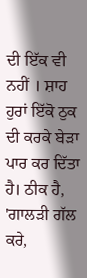ਦੀ ਇੱਕ ਵੀ ਨਹੀਂ । ਸ਼ਾਹ ਹੁਰਾਂ ਇੱਕੋ ਠੁਕ ਦੀ ਕਰਕੇ ਬੇੜਾ ਪਾਰ ਕਰ ਦਿੱਤਾ ਹੈ। ਠੀਕ ਹੈ, 'ਗਾਲੜੀ ਗੱਲ ਕਰੇ,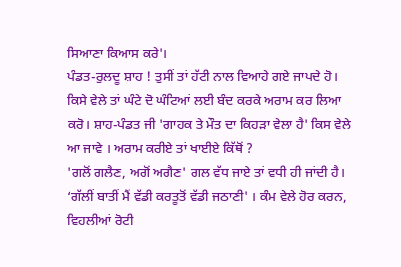ਸਿਆਣਾ ਕਿਆਸ ਕਰੇ'।
ਪੰਡਤ-ਰੁਲਦੂ ਸ਼ਾਹ ! ਤੁਸੀਂ ਤਾਂ ਹੱਟੀ ਨਾਲ ਵਿਆਹੇ ਗਏ ਜਾਪਦੇ ਹੋ। ਕਿਸੇ ਵੇਲੇ ਤਾਂ ਘੰਟੇ ਦੋ ਘੰਟਿਆਂ ਲਈ ਬੰਦ ਕਰਕੇ ਅਰਾਮ ਕਰ ਲਿਆ ਕਰੋ। ਸ਼ਾਹ-ਪੰਡਤ ਜੀ 'ਗਾਹਕ ਤੇ ਮੌਤ ਦਾ ਕਿਹੜਾ ਵੇਲਾ ਹੈ' ਕਿਸ ਵੇਲੇ ਆ ਜਾਵੇ । ਅਰਾਮ ਕਰੀਏ ਤਾਂ ਖਾਈਏ ਕਿੱਥੋਂ ?
'ਗਲੋਂ ਗਲੈਣ, ਅਗੋਂ ਅਗੈਣ' ਗਲ ਵੱਧ ਜਾਏ ਤਾਂ ਵਧੀ ਹੀ ਜਾਂਦੀ ਹੈ।
‘ਗੱਲੀਂ ਬਾਤੀਂ ਮੈਂ ਵੱਡੀ ਕਰਤੂਤੋਂ ਵੱਡੀ ਜਠਾਣੀ' । ਕੰਮ ਵੇਲੇ ਹੋਰ ਕਰਨ, ਵਿਹਲੀਆਂ ਰੋਟੀ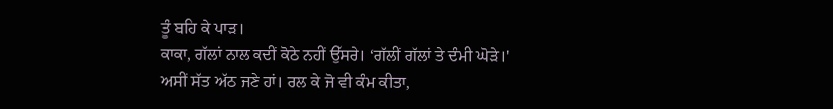ਤੂੰ ਬਹਿ ਕੇ ਪਾੜ।
ਕਾਕਾ, ਗੱਲਾਂ ਨਾਲ ਕਦੀਂ ਕੋਠੇ ਨਹੀਂ ਉੱਸਰੇ। ‘ਗੱਲੀਂ ਗੱਲਾਂ ਤੇ ਦੰਮੀ ਘੋੜੇ।'
ਅਸੀਂ ਸੱਤ ਅੱਠ ਜਣੇ ਹਾਂ। ਰਲ ਕੇ ਜੋ ਵੀ ਕੰਮ ਕੀਤਾ,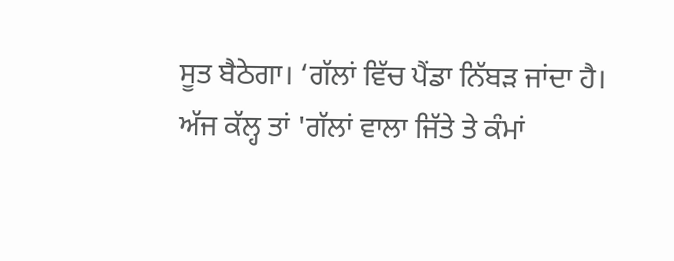ਸੂਤ ਬੈਠੇਗਾ। ‘ਗੱਲਾਂ ਵਿੱਚ ਪੈਂਡਾ ਨਿੱਬੜ ਜਾਂਦਾ ਹੈ।
ਅੱਜ ਕੱਲ੍ਹ ਤਾਂ 'ਗੱਲਾਂ ਵਾਲਾ ਜਿੱਤੇ ਤੇ ਕੰਮਾਂ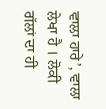ਵਾਲਾ ਹਾਰੇ’, ਵਾਲਾ ਲੇਖਾ ਹੈ । ਲੋਕੀ ਗੱਲਾਂ ਦਾ ਹੀ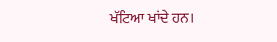ਖੱਟਿਆ ਖਾਂਦੇ ਹਨ।